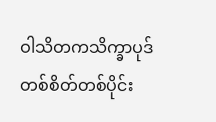ဝါသိတကသိက္ခာပုဒ်
တစ်စိတ်တစ်ပိုင်း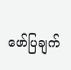ဖော်ပြချက်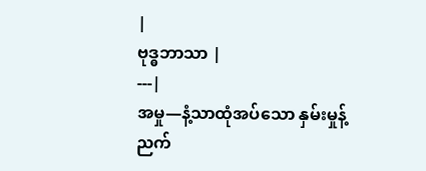|
ဗုဒ္ဓဘာသာ |
---|
အမှု—နံ့သာထုံအပ်သော နှမ်းမှုန့်ညက်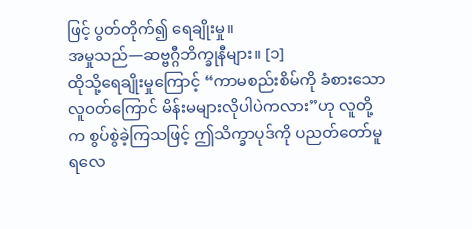ဖြင့် ပွတ်တိုက်၍ ရေချိုးမှု။
အမှုသည်—ဆဗ္ဗဂ္ဂီဘိက္ခုနီများ။ [၁]
ထိုသို့ရေချိုးမှုကြောင့် “ကာမစည်းစိမ်ကို ခံစားသော လူဝတ်ကြောင် မိန်းမများလိုပါပဲကလား”ဟု လူတို့က စွပ်စွဲခဲ့ကြသဖြင့် ဤသိက္ခာပုဒ်ကို ပညတ်တော်မူရလေ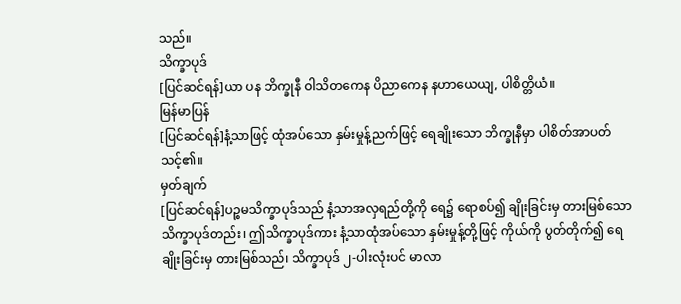သည်။
သိက္ခာပုဒ်
[ပြင်ဆင်ရန်]ယာ ပန ဘိက္ခုနီ ဝါသိတကေန ပိညာကေန နဟာယေယျ, ပါစိတ္တိယံ။
မြန်မာပြန်
[ပြင်ဆင်ရန်]နံ့သာဖြင့် ထုံအပ်သော နှမ်းမှုန့်ညက်ဖြင့် ရေချိုးသော ဘိက္ခုနီမှာ ပါစိတ်အာပတ်သင့်၏။
မှတ်ချက်
[ပြင်ဆင်ရန်]ပဉ္စမသိက္ခာပုဒ်သည် နံ့သာအလှရည်တို့ကို ရေ၌ ရောစပ်၍ ချိုးခြင်းမှ တားမြစ်သော သိက္ခာပုဒ်တည်း၊ ဤသိက္ခာပုဒ်ကား နံ့သာထုံအပ်သော နှမ်းမှုန့်တို့ဖြင့် ကိုယ်ကို ပွတ်တိုက်၍ ရေချိုးခြင်းမှ တားမြစ်သည်၊ သိက္ခာပုဒ် ၂-ပါးလုံးပင် မာလာ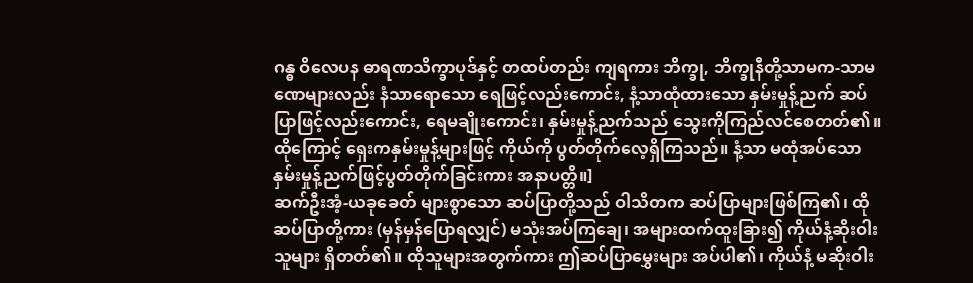ဂန္ဓ ဝိလေပန ဓာရဏသိက္ခာပုဒ်နှင့် တထပ်တည်း ကျရကား ဘိက္ခု, ဘိက္ခုနီတို့သာမက-သာမဏေများလည်း နံသာရောသော ရေဖြင့်လည်းကောင်း, နံ့သာထုံထားသော နှမ်းမှုန့်ညက် ဆပ်ပြာဖြင့်လည်းကောင်း, ရေမချိုးကောင်း၊ နှမ်းမှုန့်ညက်သည် သွေးကိုကြည်လင်စေတတ်၏။ ထိုကြောင့် ရှေးကနှမ်းမှုန့်များဖြင့် ကိုယ်ကို ပွတ်တိုက်လေ့ရှိကြသည်။ နံ့သာ မထုံအပ်သော နှမ်းမှုန့်ညက်ဖြင့်ပွတ်တိုက်ခြင်းကား အနာပတ္တိ။]
ဆက်ဦးအံ့-ယခုခေတ် များစွာသော ဆပ်ပြာတို့သည် ဝါသိတက ဆပ်ပြာများဖြစ်ကြ၏၊ ထိုဆပ်ပြာတို့ကား (မှန်မှန်ပြောရလျှင်) မသုံးအပ်ကြချေ၊ အများထက်ထူးခြား၍ ကိုယ်နံ့ဆိုးဝါးသူများ ရှိတတ်၏။ ထိုသူများအတွက်ကား ဤဆပ်ပြာမွှေးများ အပ်ပါ၏၊ ကိုယ်နံ့ မဆိုးဝါး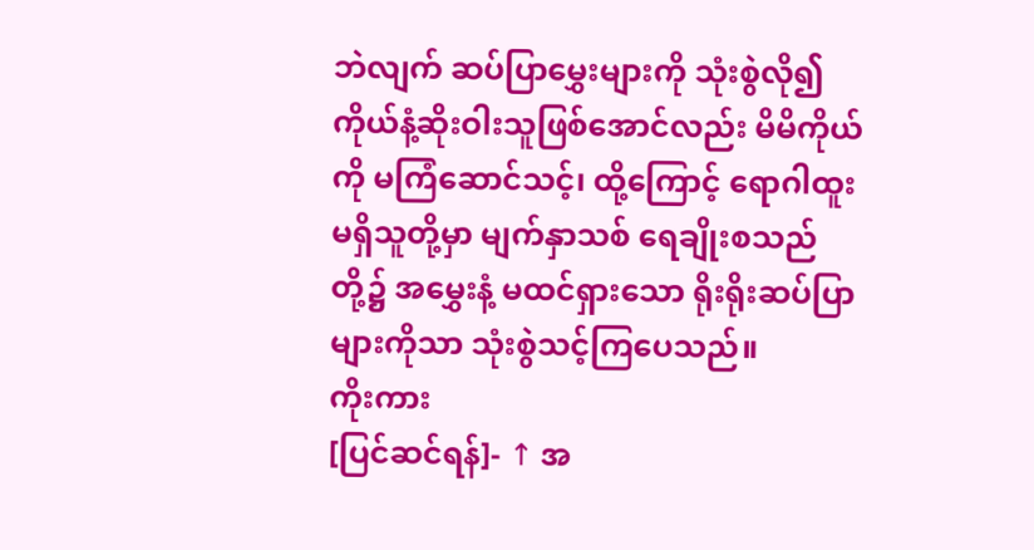ဘဲလျက် ဆပ်ပြာမွှေးများကို သုံးစွဲလို၍ ကိုယ်နံ့ဆိုးဝါးသူဖြစ်အောင်လည်း မိမိကိုယ်ကို မကြံဆောင်သင့်၊ ထို့ကြောင့် ရောဂါထူး မရှိသူတို့မှာ မျက်နှာသစ် ရေချိုးစသည်တို့၌ အမွှေးနံ့ မထင်ရှားသော ရိုးရိုးဆပ်ပြာများကိုသာ သုံးစွဲသင့်ကြပေသည်။
ကိုးကား
[ပြင်ဆင်ရန်]- ↑ အ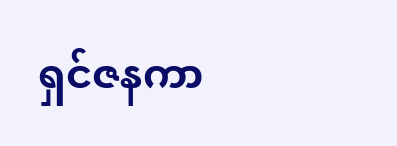ရှင်ဇနကာ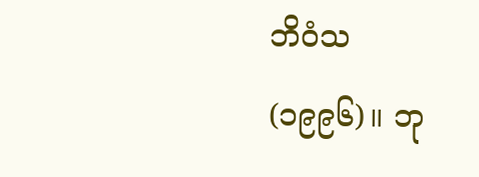ဘိဝံသ (၁၉၉၆)။ ဘု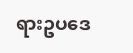ရားဥပဒေ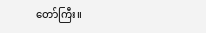တော်ကြီး။